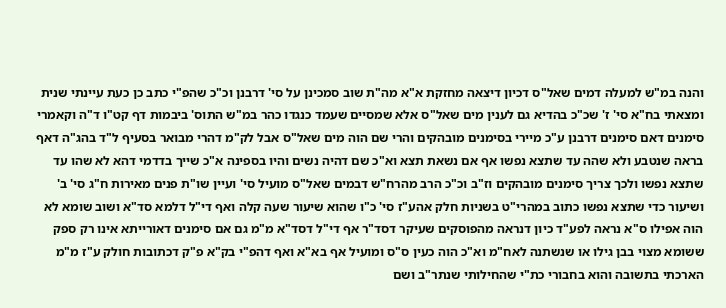והנה במ"ש למעלה דמים שאל"ס דכיון דיצאה מחזקת א"א מה"ת שוב סמכינן על סי' דרבנן וכ"כ שהפ"י כתב כן כעת עיינתי שנית ומצאתי בח"א סי' ז' שכ"כ בהדיא גם לענין מים שאל"ס אלא שמסיים שעמד כנגדו כהר במ"ש התוס' ביבמות דף קט"ו ד"ה וקאמרי סימנים דאם סימנים דרבנן ע"כ מיירי בסימנים מובהקים והרי שם הוה מים שאל"ס אבל לק"מ דהרי מבואר בסעיף ל"ד בהג"ה דאף בראה שנטבע ולא שהה עד שתצא נפשו אף אם נשאת תצא וא"כ שם דהיה נשים והיו בספינה א"כ שייך בדדמי דהא לא שהו עד שתצא נפשו ולכך צריך סימנים מובהקים וז"ב וכ"כ הרב מהרח"ש דבמים שאל"ס מועיל סי' ועיין שו"ת פנים מאירות ח"ג סי' ב' ושיעור כדי שתצא נפשו כתוב במהרי"ט בשניות חלק אהע"ז סי' כ"ו שהוא שיעור שעה קלה ואף די"ל דלמא סד"א ושוב שומא לא הוה אפילו ס"א נראה לפע"ד כיון דנראה מהפוסקים שעיקר דסד"ר אף די"ל דסד"א מ"מ גם אם סימנים דאורייתא אינו רק ספק ששומא מצוי בבן גילו או שנשתנה לאח"מ וא"כ הוה כעין ס"ס ומועיל אף בא"א ואף דהפ"י בק"א פ"ק דכתובות חולק ע"ז מ"מ הארכתי בתשובה והוא בחבורי כת"י שהחילותי שנתר"ב ושם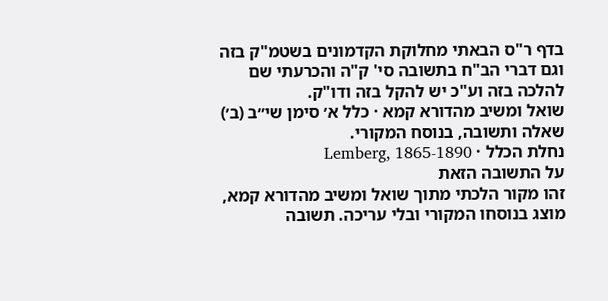בדף ר"ס הבאתי מחלוקת הקדמונים בשטמ"ק בזה וגם דברי הב"ח בתשובה סי' ק"ה והכרעתי שם להלכה בזה וע"כ יש להקל בזה ודו"ק.
שואל ומשיב מהדורא קמא · כלל א׳ סימן שי״ב (ב׳)
שאלה ותשובה, בנוסח המקורי.
נחלת הכלל · Lemberg, 1865-1890
על התשובה הזאת
זהו מקור הלכתי מתוך שואל ומשיב מהדורא קמא, מוצג בנוסחו המקורי ובלי עריכה. תשובה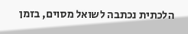הלכתית נכתבה לשואל מסוים, בזמן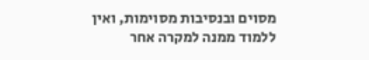מסוים ובנסיבות מסוימות, ואין ללמוד ממנה למקרה אחר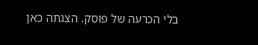בלי הכרעה של פוסק. הצגתה כאן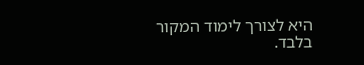היא לצורך לימוד המקור בלבד.